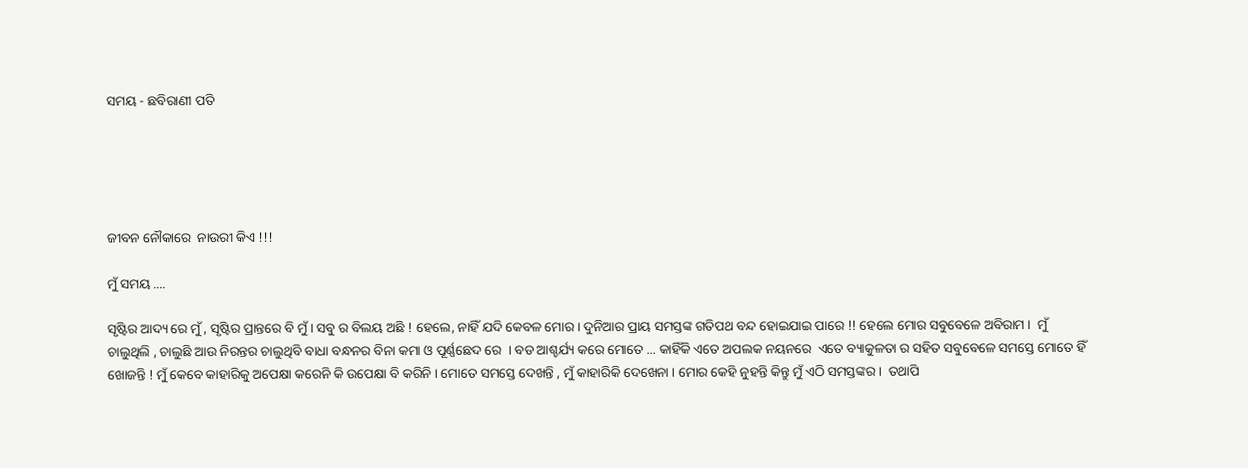ସମୟ - ଛବିରାଣୀ ପତି





ଜୀବନ ନୌକାରେ  ନାଉରୀ କିଏ !!!

ମୁଁ ସମୟ ....

ସୃଷ୍ଟିର ଆଦ୍ୟ ରେ ମୁଁ , ସୃଷ୍ଟିର ପ୍ରାନ୍ତରେ ବି ମୁଁ । ସବୁ ର ବିଲୟ ଅଛି ! ହେଲେ, ନାହିଁ ଯଦି କେବଳ ମୋର । ଦୁନିଆର ପ୍ରାୟ ସମସ୍ତଙ୍କ ଗତିପଥ ବନ୍ଦ ହୋଇଯାଇ ପାରେ !! ହେଲେ ମୋର ସବୁବେଳେ ଅବିରାମ ।  ମୁଁ ଚାଲୁଥିଲି , ଚାଲୁଛି ଆଉ ନିରନ୍ତର ଚାଲୁଥିବି ବାଧା ବନ୍ଧନର ବିନା କମା ଓ ପୂର୍ଣ୍ଣଛେଦ ରେ  । ବଡ ଆଶ୍ଚର୍ଯ୍ୟ କରେ ମୋତେ ... କାହିଁକି ଏତେ ଅପଲକ ନୟନରେ  ଏତେ ବ୍ୟାକୁଳତା ର ସହିତ ସବୁବେଳେ ସମସ୍ତେ ମୋତେ ହିଁ ଖୋଜନ୍ତି ! ମୁଁ କେବେ କାହାରିକୁ ଅପେକ୍ଷା କରେନି କି ଉପେକ୍ଷା ବି କରିନି । ମୋତେ ସମସ୍ତେ ଦେଖନ୍ତି , ମୁଁ କାହାରିକି ଦେଖେନା । ମୋର କେହି ନୁହନ୍ତି କିନ୍ତୁ ମୁଁ ଏଠି ସମସ୍ତଙ୍କର ।  ତଥାପି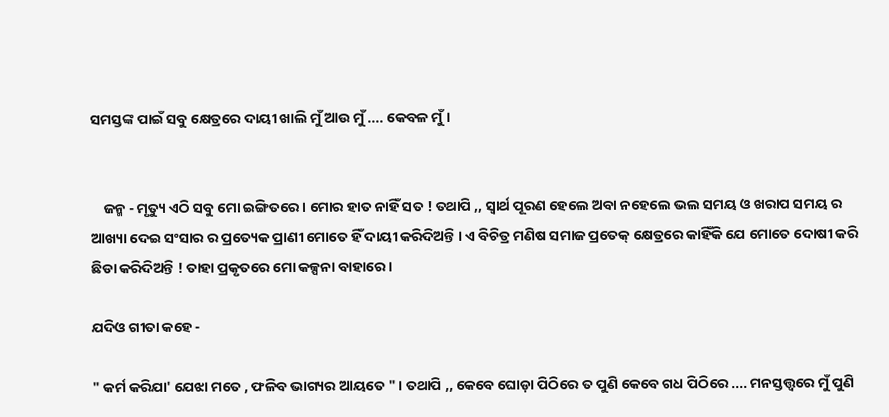ସମସ୍ତଙ୍କ ପାଇଁ ସବୁ କ୍ଷେତ୍ରରେ ଦାୟୀ ଖାଲି ମୁଁ ଆଉ ମୁଁ .... କେବଳ ମୁଁ ।


    ଜନ୍ମ - ମୃତ୍ୟୁ ଏଠି ସବୁ ମୋ ଇଙ୍ଗିତରେ । ମୋର ହାତ ନାହିଁ ସତ ! ତଥାପି ,, ସ୍ୱାର୍ଥ ପୂରଣ ହେଲେ ଅବା ନହେଲେ ଭଲ ସମୟ ଓ ଖରାପ ସମୟ ର ଆଖ୍ୟା ଦେଇ ସଂସାର ର ପ୍ରତ୍ୟେକ ପ୍ରାଣୀ ମୋତେ ହିଁ ଦାୟୀ କରିଦିଅନ୍ତି । ଏ ବିଚିତ୍ର ମଣିଷ ସମାଜ ପ୍ରତେକ୍ କ୍ଷେତ୍ରରେ କାହିଁକି ଯେ ମୋତେ ଦୋଷୀ କରି ଛିଡା କରିଦିଅନ୍ତି ! ତାହା ପ୍ରକୃତରେ ମୋ କଳ୍ପନା ବାହାରେ ।

ଯଦିଓ ଗୀତା କହେ -

" କର୍ମ କରିଯା' ଯେଝା ମତେ , ଫଳିବ ଭାଗ୍ୟର ଆୟତେ " । ତଥାପି ,, କେବେ ଘୋଡ଼ା ପିଠିରେ ତ ପୁଣି କେବେ ଗଧ ପିଠିରେ .... ମନସ୍ତତ୍ତ୍ୱରେ ମୁଁ ପୁଣି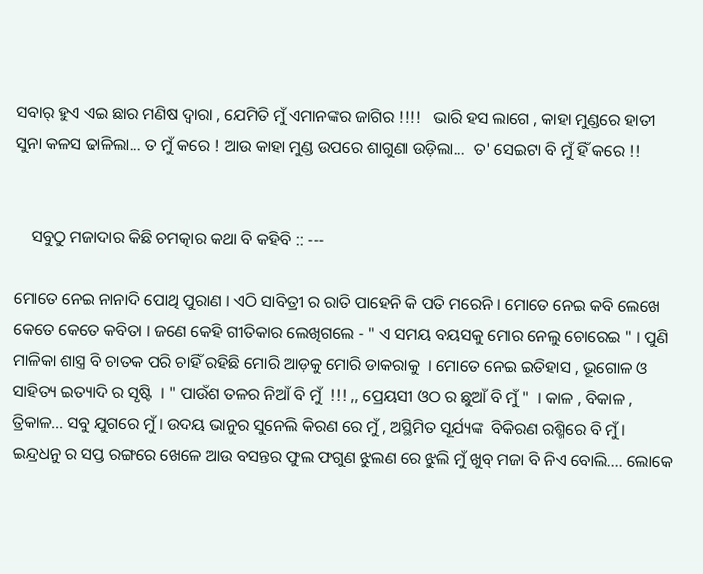ସବାର୍ ହୁଏ ଏଇ ଛାର ମଣିଷ ଦ୍ଵାରା , ଯେମିତି ମୁଁ ଏମାନଙ୍କର ଜାଗିର !!!!   ଭାରି ହସ ଲାଗେ , କାହା ମୁଣ୍ଡରେ ହାତୀ ସୁନା କଳସ ଢାଳିଲା... ତ ମୁଁ କରେ ! ଆଉ କାହା ମୁଣ୍ଡ ଉପରେ ଶାଗୁଣା ଉଡ଼ିଲା...  ତ' ସେଇଟା ବି ମୁଁ ହିଁ କରେ !!


    ସବୁଠୁ ମଜାଦାର କିଛି ଚମତ୍କାର କଥା ବି କହିବି :: ---

ମୋତେ ନେଇ ନାନାଦି ପୋଥି ପୁରାଣ । ଏଠି ସାବିତ୍ରୀ ର ରାତି ପାହେନି କି ପତି ମରେନି । ମୋତେ ନେଇ କବି ଲେଖେ କେତେ କେତେ କବିତା । ଜଣେ କେହି ଗୀତିକାର ଲେଖିଗଲେ - " ଏ ସମୟ ବୟସକୁ ମୋର ନେଲୁ ଚୋରେଇ " । ପୁଣି ମାଳିକା ଶାସ୍ତ୍ର ବି ଚାତକ ପରି ଚାହିଁ ରହିଛି ମୋରି ଆଡ଼କୁ ମୋରି ଡାକରାକୁ  । ମୋତେ ନେଇ ଇତିହାସ , ଭୂଗୋଳ ଓ ସାହିତ୍ୟ ଇତ୍ୟାଦି ର ସୃଷ୍ଟି  । " ପାଉଁଶ ତଳର ନିଆଁ ବି ମୁଁ  !!! ,, ପ୍ରେୟସୀ ଓଠ ର ଛୁଆଁ ବି ମୁଁ "  । କାଳ , ବିକାଳ , ତ୍ରିକାଳ... ସବୁ ଯୁଗରେ ମୁଁ । ଉଦୟ ଭାନୁର ସୁନେଲି କିରଣ ରେ ମୁଁ , ଅସ୍ଥିମିତ ସୂର୍ଯ୍ୟଙ୍କ  ବିକିରଣ ରଶ୍ମିରେ ବି ମୁଁ । ଇନ୍ଦ୍ରଧନୁ ର ସପ୍ତ ରଙ୍ଗରେ ଖେଳେ ଆଉ ବସନ୍ତର ଫୁଲ ଫଗୁଣ ଝୁଲଣ ରେ ଝୁଲି ମୁଁ ଖୁବ୍ ମଜା ବି ନିଏ ବୋଲି.... ଲୋକେ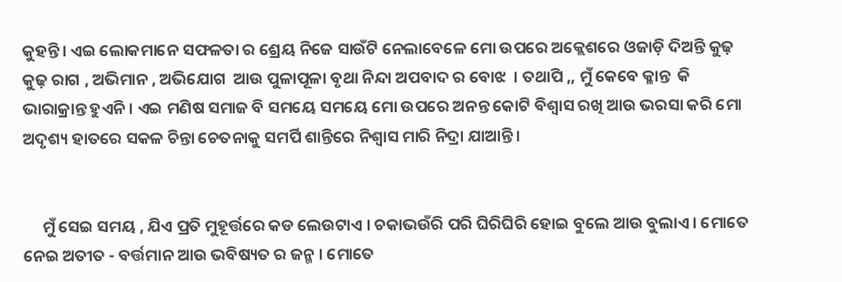କୁହନ୍ତି । ଏଇ ଲୋକମାନେ ସଫଳତା ର ଶ୍ରେୟ ନିଜେ ସାଉଁଟି ନେଲାବେଳେ ମୋ ଉପରେ ଅକ୍ଲେଶରେ ଓଜାଡ଼ି ଦିଅନ୍ତି କୁଢ଼ କୁଢ଼ ରାଗ , ଅଭିମାନ , ଅଭିଯୋଗ  ଆଉ ପୁଳାପୂଳା ବୃଥା ନିନ୍ଦା ଅପବାଦ ର ବୋଝ  । ତଥାପି ,, ମୁଁ କେବେ କ୍ଳାନ୍ତ  କି   ଭାରାକ୍ରାନ୍ତ ହୁଏନି । ଏଇ ମଣିଷ ସମାଜ ବି ସମୟେ ସମୟେ ମୋ ଉପରେ ଅନନ୍ତ କୋଟି ବିଶ୍ୱାସ ରଖି ଆଉ ଭରସା କରି ମୋ ଅଦୃଶ୍ୟ ହାତରେ ସକଳ ଚିନ୍ତା ଚେତନାକୁ ସମର୍ପି ଶାନ୍ତିରେ ନିଶ୍ୱାସ ମାରି ନିଦ୍ରା ଯାଆନ୍ତି ।


     ମୁଁ ସେଇ ସମୟ , ଯିଏ ପ୍ରତି ମୁହୂର୍ତ୍ତରେ କଡ ଲେଉଟାଏ । ଚକାଭଉଁରି ପରି ଘିରିଘିରି ହୋଇ ବୁଲେ ଆଉ ବୁଲାଏ । ମୋତେ ନେଇ ଅତୀତ - ବର୍ତ୍ତମାନ ଆଉ ଭବିଷ୍ୟତ ର ଜନ୍ମ । ମୋତେ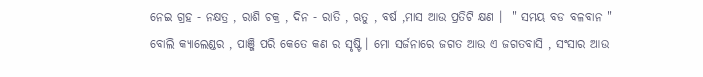ନେଇ ଗ୍ରହ - ନକ୍ଷତ୍ର , ରାଶି ଚକ୍ର , ଦିନ - ରାତି , ଋତୁ , ବର୍ଷ ,ମାସ ଆଉ ପ୍ରତିଟି କ୍ଷଣ ।  " ସମୟ ବଡ ବଳବାନ " ବୋଲି କ୍ୟାଲେଣ୍ଡର , ପାଞ୍ଜି ପରି କେତେ କଣ ର ସୃଷ୍ଟି । ମୋ ସର୍ଜନାରେ ଜଗତ ଆଉ ଏ ଜଗତବାସି , ସଂସାର ଆଉ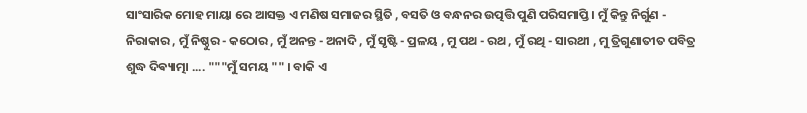ସାଂସାରିକ ମୋହ ମାୟା ରେ ଆସକ୍ତ ଏ ମଣିଷ ସମାଜର ସ୍ଥିତି , ବସତି ଓ ବନ୍ଧନର ଉତ୍ପତ୍ତି ପୁଣି ପରିସମାପ୍ତି । ମୁଁ କିନ୍ତୁ ନିର୍ଗୁଣ - ନିରାକାର , ମୁଁ ନିଷ୍ଠୁର - କଠୋର , ମୁଁ ଅନନ୍ତ - ଅନାଦି , ମୁଁ ସୃଷ୍ଟି - ପ୍ରଳୟ , ମୁ ପଥ - ରଥ , ମୁଁ ରଥି - ସାରଥୀ , ମୁ ତ୍ରିଗୁଣାତୀତ ପବିତ୍ର ଶୁଦ୍ଧ ଦିଵ୍ୟାତ୍ମା .... """ମୁଁ ସମୟ "" । ବାକି ଏ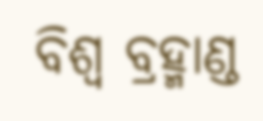ବିଶ୍ଵ ବ୍ରହ୍ମାଣ୍ଡ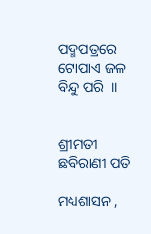ପଦ୍ମପତ୍ରରେ ଟୋପାଏ ଜଳ ବିନ୍ଦୁ ପରି  ।।


ଶ୍ରୀମତୀ ଛବିରାଣୀ ପତି

ମଧ୍ୟଶାସନ ,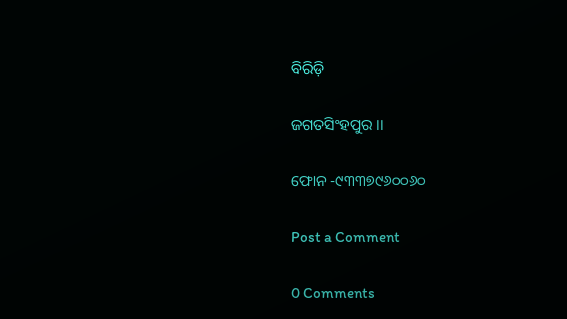ବିରିଡ଼ି

ଜଗତସିଂହପୁର ।।

ଫୋନ -୯୩୩୭୯୬୦୦୬୦

Post a Comment

0 Comments